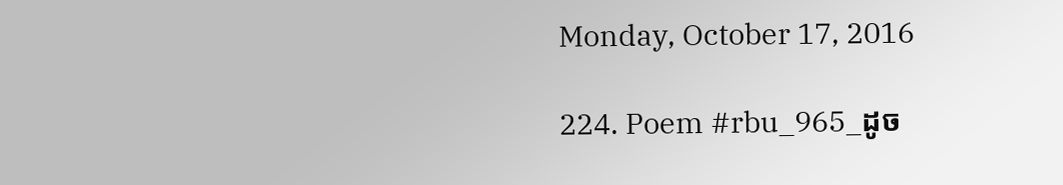Monday, October 17, 2016

224. Poem #rbu_965_ដូច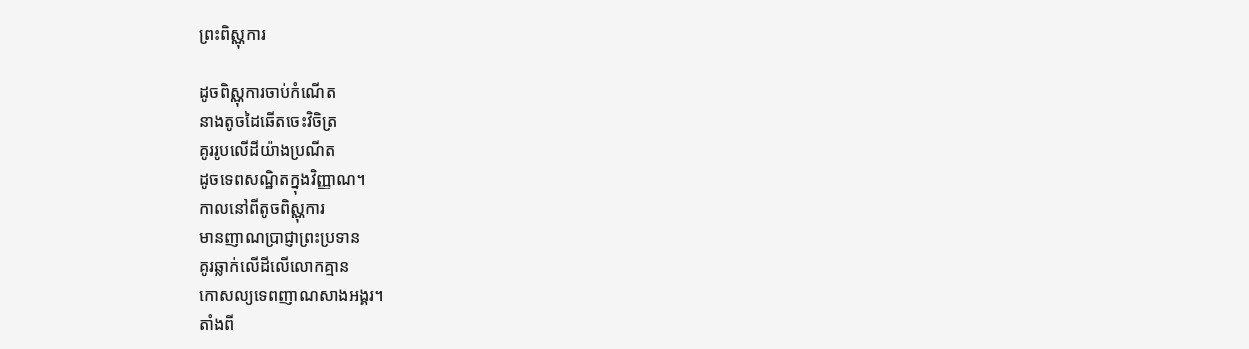ព្រះពិស្ណុការ

ដូចពិស្ណុការចាប់កំណើត
នាងតូចដៃឆើតចេះវិចិត្រ
គូររូបលើដីយ៉ាងប្រណីត
ដូចទេពសណ្ឋិតក្នុងវិញ្ញាណ។
កាលនៅពីតូចពិស្ណុការ
មានញាណប្រាជ្ញាព្រះប្រទាន
គូរឆ្លាក់លើដីលើលោកគ្មាន
កោសល្យទេពញាណសាងអង្គរ។
តាំងពី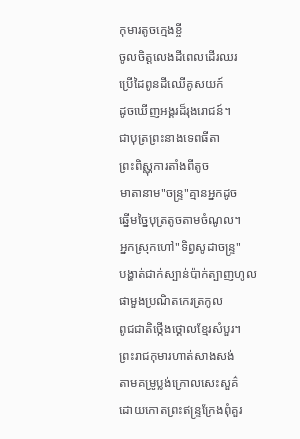កុមារតូចក្មេងខ្ចី
ចូលចិត្តលេងដីពេលដើរឈរ
ប្រើដៃពូនដីឈើគូសយក៍
ដូចឃើញអង្គរដ៏រុងរោជន៍។
ជាបុត្រព្រះនាងទេពធីតា
ព្រះពិស្ណុការតាំងពីតូច
មាតានាម"ចន្ទ្រ"គ្មានអ្នកដូច
ឆ្នើមច្នៃបុត្រតូចតាមចំណូល។
អ្នកស្រុកហៅ"ទិព្វសូដាចន្ទ្រ"
បង្ហាត់ជាក់ស្បាន់ប៉ាក់ត្បាញហូល
ផាមួងប្រណិតកេរត្រកូល
ពូជជាតិថ្កើងថ្គោលខ្មែរសំបួរ។
ព្រះរាជកុមារហាត់សាងសង់
តាមគម្រូប្លង់ក្រោលសេះសួគ៌
ដោយកោតព្រះឥន្ទ្រក្រែងពុំគួរ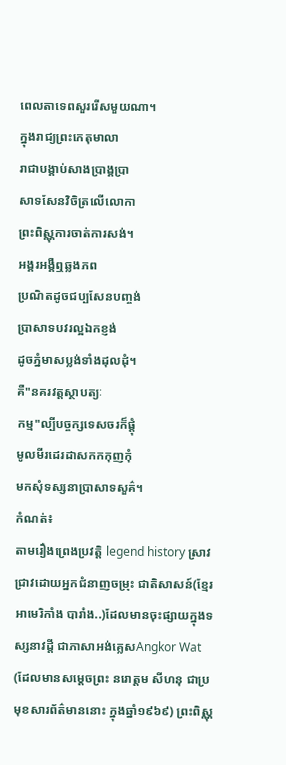ពេលតាទេពសួររើសមួយណា។
ក្នុងរាជ្យព្រះកេតុមាលា
រាជាបង្គាប់សាងប្រាង្គប្រា
សាទសែនវិចិត្រលើលោកា
ព្រះពិស្ណុការចាត់ការសង់។
អង្គរអង្គឺឮឆ្លងភព
ប្រណិតដូចជប្បសែនបញ្ចង់
ប្រាសាទបវរល្អឯកខ្ញង់
ដូចភ្នំមាសប្លង់ទាំងដុលដុំ។
គឺ"នគរវត្តស្ថាបត្យៈ
កម្ម"ល្បីបច្ចក្សទេសចរក៏ផ្ដុំ
មូលមីរដេរដាសកកកុញកុំ
មកសុំទស្សនាប្រាសាទសួគ៌។
កំណត់៖
តាមរឿងព្រេងប្រវត្តិ legend history ស្រាវជ្រាវដោយអ្នកជំនាញចម្រុះ ជាតិសាសន៍(ខ្មែរ អាមេរិកាំង បារាំង..)ដែលមានចុះផ្សាយក្នុងទស្សនាវដ្ដី ជាភាសាអង់គ្លេសAngkor Wat (ដែលមានសម្ដេចព្រះ នរោត្តម សីហនុ ជាប្រមុខសារព័ត៌មាននោះ ក្នុងឆ្នាំ១៩៦៩) ព្រះពិស្ណុ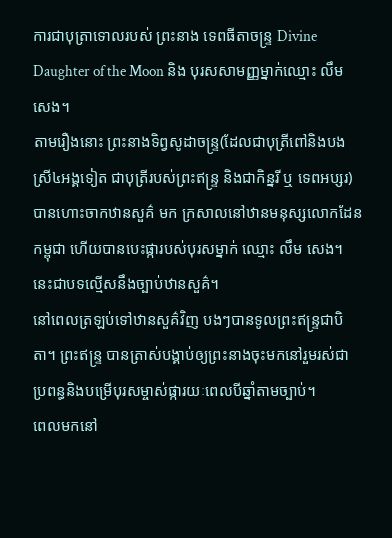ការជាបុត្រាទោលរបស់ ព្រះនាង ទេពធីតាចន្ទ្រ Divine Daughter of the Moon និង បុរសសាមញ្ញម្នាក់ឈ្មោះ លឹម សេង។
តាមរឿងនោះ ព្រះនាងទិព្វសូដាចន្ទ្រ(ដែលជាបុត្រីពៅនិងបងស្រី៤អង្គទៀត ជាបុត្រីរបស់ព្រះឥន្ទ្រ និងជាកិន្នរី ឬ ទេពអប្សរ) បានហោះចាកឋានសួគ៌ មក ក្រសាលនៅឋានមនុស្សលោកដែនកម្ពុជា ហើយបានបេះផ្ការបស់បុរសម្នាក់ ឈ្មោះ លឹម សេង។ នេះជាបទល្មើសនឹងច្បាប់ឋានសួគ៌។
នៅពេលត្រឡប់ទៅឋានសួគ៌វិញ បងៗបានទូលព្រះឥន្ទ្រជាបិតា។ ព្រះឥន្ទ្រ បានត្រាស់បង្គាប់ឲ្យព្រះនាងចុះមកនៅរួមរស់ជាប្រពន្ធនិងបម្រើបុរសម្ចាស់ផ្ការយៈពេលបីឆ្នាំតាមច្បាប់។
ពេលមកនៅ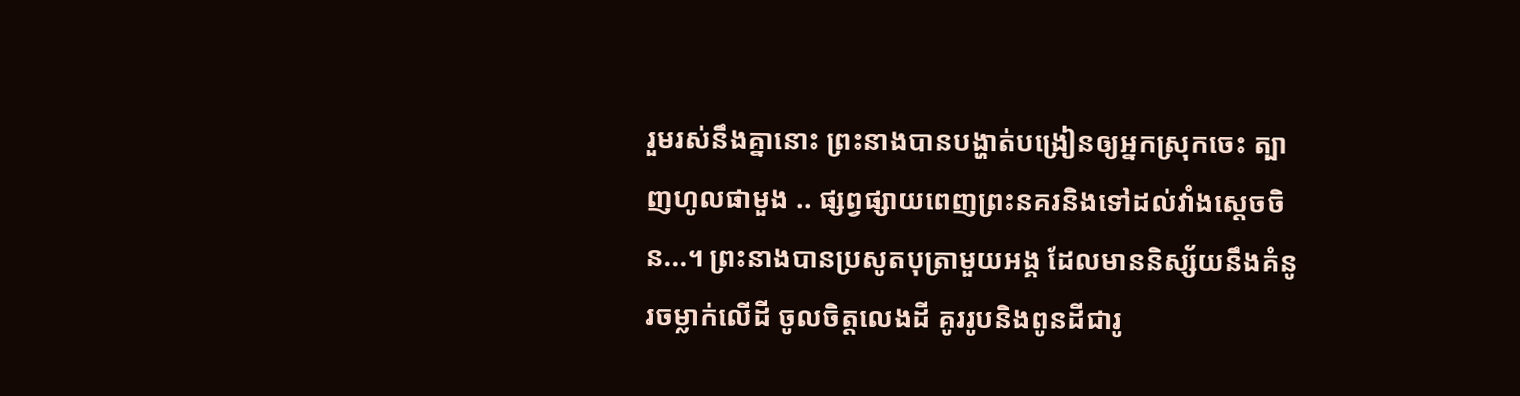រួមរស់នឹងគ្នានោះ ព្រះនាងបានបង្ហាត់បង្រៀនឲ្យអ្នកស្រុកចេះ ត្បាញហូលផាមួង .. ផ្សព្វផ្សាយពេញព្រះនគរនិងទៅដល់វាំងស្ដេចចិន...។ ព្រះនាងបានប្រសូតបុត្រាមួយអង្គ ដែលមាននិស្ស័យនឹងគំនូរចម្លាក់លើដី ចូលចិត្តលេងដី គូររូបនិងពូនដីជារូ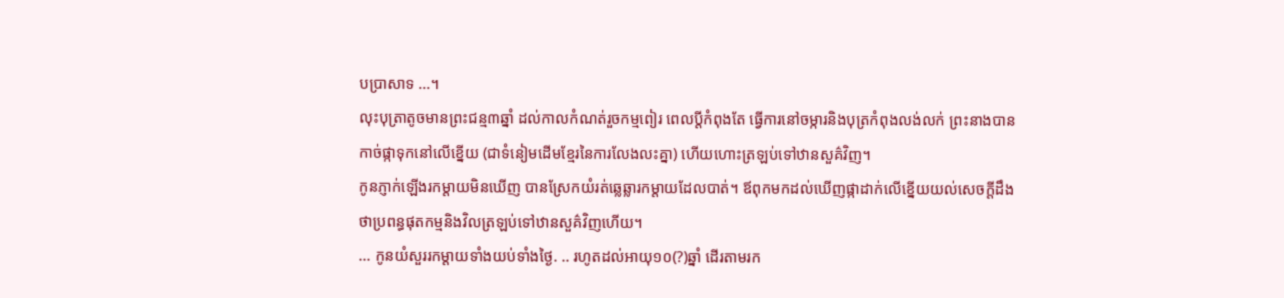បប្រាសាទ ...។
លុះបុត្រាតូចមានព្រះជន្ម៣ឆ្នាំ ដល់កាលកំណត់រួចកម្មពៀរ ពេលប្ដីកំពុងតែ ធ្វើការនៅចម្ការនិងបុត្រកំពុងលង់លក់ ព្រះនាងបានកាច់ផ្កាទុកនៅលើខ្នើយ (ជាទំនៀមដើមខ្មែរនៃការលែងលះគ្នា) ហើយហោះត្រឡប់ទៅឋានសួគ៌វិញ។
កូនភ្ញាក់ឡើងរកម្ដាយមិនឃើញ បានស្រែកយំរត់ឆ្លេឆ្លារកម្ដាយដែលបាត់។ ឪពុកមកដល់ឃើញផ្កាដាក់លើខ្នើយយល់សេចក្ដីដឹងថាប្រពន្ធផុតកម្មនិងវិលត្រឡប់ទៅឋានសួគ៌វិញហើយ។
... កូនយំសួររកម្ដាយទាំងយប់ទាំងថ្ងៃ. .. រហូតដល់អាយុ១០(?)ឆ្នាំ ដើរតាមរក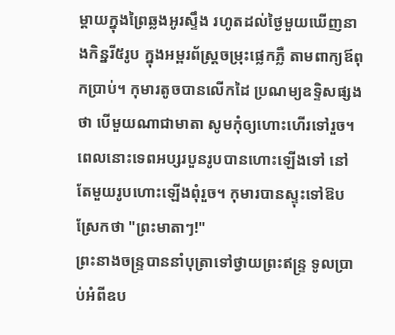ម្ដាយក្នុងព្រៃឆ្លងអូរស្ទឹង រហូតដល់ថ្ងៃមួយឃើញនាងកិន្នរី៥រូប ក្នុងអម្ពរព័ស្ត្រចម្រុះផ្លេកភ្លឺ តាមពាក្យឪពុកប្រាប់។ កុមារតូចបានលើកដៃ ប្រណម្យឧទ្ទិសផ្សងថា បើមួយណាជាមាតា សូមកុំឲ្យហោះហើរទៅរួច។ ពេលនោះទេពអប្សរបួនរូបបានហោះឡើងទៅ នៅតែមួយរូបហោះឡើងពុំរួច។ កុមារបានស្ទុះទៅឱបស្រែកថា "ព្រះមាតាៗ!"
ព្រះនាងចន្ទ្របាននាំបុត្រាទៅថ្វាយព្រះឥន្ទ្រ ទូលប្រាប់អំពីឧប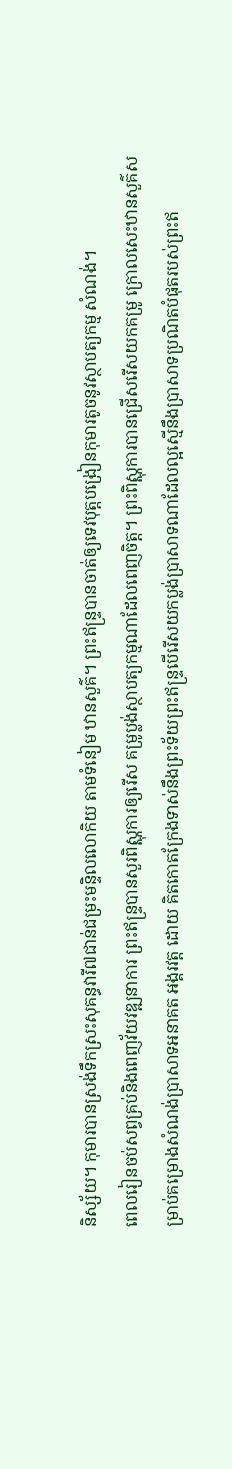និស្ស័យ។ កុមារបានស្រង់ទឹកស្រះសុគន្ធវារី៧ជាន់ជម្រះមន្ទិលលោកិយ តាមទំនៀម ឋានសួគ៌។ ព្រះឥន្ទ្របានចាត់ឲ្យទេវបុត្តបង្រៀនកុមារតូចនូវស្ថាបត្យកម្ម សំណង់។
ពេលរៀនចប់សព្វគ្រប់និងពេញវ័យវឌ្ឍនាការ ព្រះឥន្ទ្របានសួរពិស្ណុការឲ្យរើស គម្រូប្លង់ស្ថាបត្យកម្មណាដែលពេញចិត្ត។ ព្រះពិស្ណុការបានជ្រើសរើសយកគម្រូ ក្រោលសេះឋានសួគ៌សម្រាប់គម្រោងសំណង់ប្រាសាទអនាគត អង្គរវត្ត ដោយ គិតកោតក្រែងទាស់នឹងព្រះទ័យព្រះឥន្ទ្របើរើសយកប្លង់ប្រាសាទណាដែលល្អស្មើនឹងប្រាសាទប្រណិតបំផុតរបស់ព្រះឥ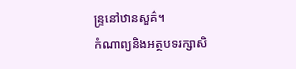ន្ទ្រនៅឋានសួគ៌។
កំណាព្យនិងអត្ថបទរក្សាសិ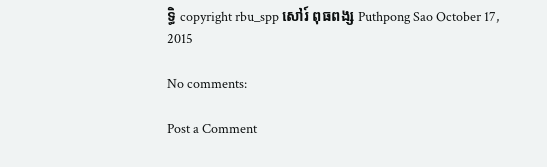ទ្ធិ copyright rbu_spp សៅរ៍ ពុធពង្ស Puthpong Sao October 17, 2015

No comments:

Post a Comment